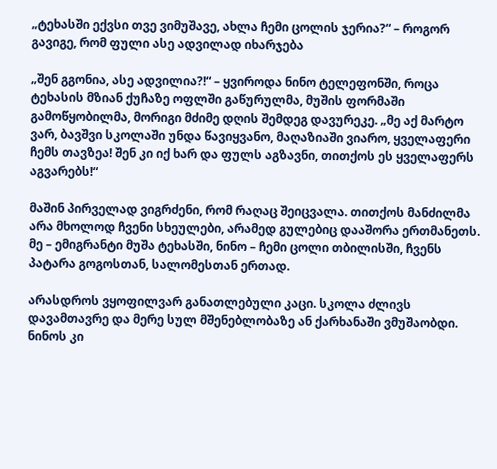„ტეხასში ექვსი თვე ვიმუშავე, ახლა ჩემი ცოლის ჯერია?“ – როგორ გავიგე, რომ ფული ასე ადვილად იხარჯება

„შენ გგონია, ასე ადვილია?!“ – ყვიროდა ნინო ტელეფონში, როცა ტეხასის მზიან ქუჩაზე ოფლში გაწურულმა, მუშის ფორმაში გამოწყობილმა, მორიგი მძიმე დღის შემდეგ დავურეკე. „მე აქ მარტო ვარ, ბავშვი სკოლაში უნდა წავიყვანო, მაღაზიაში ვიარო, ყველაფერი ჩემს თავზეა! შენ კი იქ ხარ და ფულს აგზავნი, თითქოს ეს ყველაფერს აგვარებს!“

მაშინ პირველად ვიგრძენი, რომ რაღაც შეიცვალა. თითქოს მანძილმა არა მხოლოდ ჩვენი სხეულები, არამედ გულებიც დააშორა ერთმანეთს. მე – ემიგრანტი მუშა ტეხასში, ნინო – ჩემი ცოლი თბილისში, ჩვენს პატარა გოგოსთან, სალომესთან ერთად.

არასდროს ვყოფილვარ განათლებული კაცი. სკოლა ძლივს დავამთავრე და მერე სულ მშენებლობაზე ან ქარხანაში ვმუშაობდი. ნინოს კი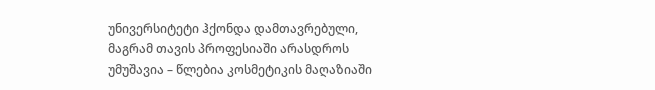უნივერსიტეტი ჰქონდა დამთავრებული, მაგრამ თავის პროფესიაში არასდროს უმუშავია – წლებია კოსმეტიკის მაღაზიაში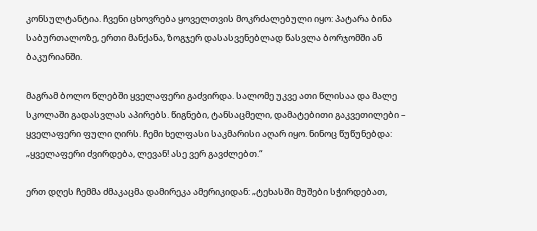კონსულტანტია. ჩვენი ცხოვრება ყოველთვის მოკრძალებული იყო: პატარა ბინა საბურთალოზე, ერთი მანქანა, ზოგჯერ დასასვენებლად წასვლა ბორჯომში ან ბაკურიანში.

მაგრამ ბოლო წლებში ყველაფერი გაძვირდა. სალომე უკვე ათი წლისაა და მალე სკოლაში გადასვლას აპირებს. წიგნები, ტანსაცმელი, დამატებითი გაკვეთილები – ყველაფერი ფული ღირს. ჩემი ხელფასი საკმარისი აღარ იყო. ნინოც წუწუნებდა: „ყველაფერი ძვირდება, ლევან! ასე ვერ გავძლებთ.“

ერთ დღეს ჩემმა ძმაკაცმა დამირეკა ამერიკიდან: „ტეხასში მუშები სჭირდებათ,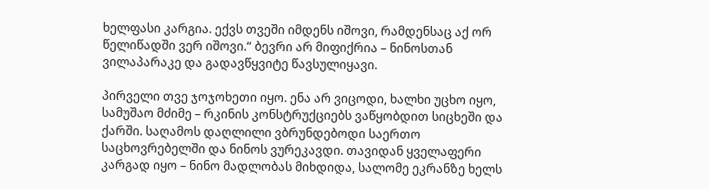ხელფასი კარგია. ექვს თვეში იმდენს იშოვი, რამდენსაც აქ ორ წელიწადში ვერ იშოვი.“ ბევრი არ მიფიქრია – ნინოსთან ვილაპარაკე და გადავწყვიტე წავსულიყავი.

პირველი თვე ჯოჯოხეთი იყო. ენა არ ვიცოდი, ხალხი უცხო იყო, სამუშაო მძიმე – რკინის კონსტრუქციებს ვაწყობდით სიცხეში და ქარში. საღამოს დაღლილი ვბრუნდებოდი საერთო საცხოვრებელში და ნინოს ვურეკავდი. თავიდან ყველაფერი კარგად იყო – ნინო მადლობას მიხდიდა, სალომე ეკრანზე ხელს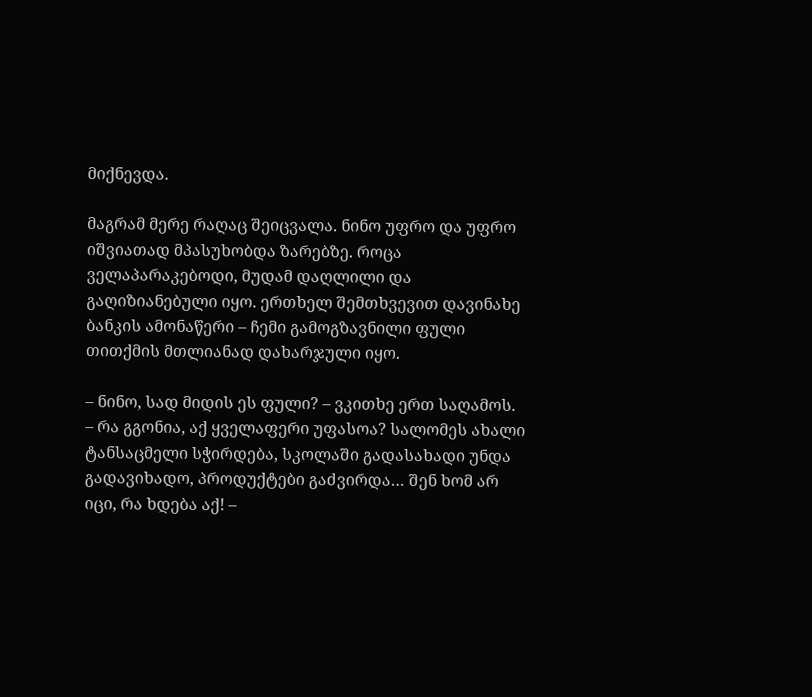მიქნევდა.

მაგრამ მერე რაღაც შეიცვალა. ნინო უფრო და უფრო იშვიათად მპასუხობდა ზარებზე. როცა ველაპარაკებოდი, მუდამ დაღლილი და გაღიზიანებული იყო. ერთხელ შემთხვევით დავინახე ბანკის ამონაწერი – ჩემი გამოგზავნილი ფული თითქმის მთლიანად დახარჯული იყო.

– ნინო, სად მიდის ეს ფული? – ვკითხე ერთ საღამოს.
– რა გგონია, აქ ყველაფერი უფასოა? სალომეს ახალი ტანსაცმელი სჭირდება, სკოლაში გადასახადი უნდა გადავიხადო, პროდუქტები გაძვირდა… შენ ხომ არ იცი, რა ხდება აქ! –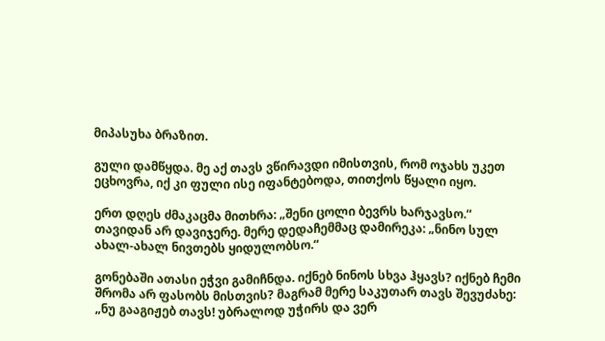მიპასუხა ბრაზით.

გული დამწყდა. მე აქ თავს ვწირავდი იმისთვის, რომ ოჯახს უკეთ ეცხოვრა, იქ კი ფული ისე იფანტებოდა, თითქოს წყალი იყო.

ერთ დღეს ძმაკაცმა მითხრა: „შენი ცოლი ბევრს ხარჯავსო.“ თავიდან არ დავიჯერე. მერე დედაჩემმაც დამირეკა: „ნინო სულ ახალ-ახალ ნივთებს ყიდულობსო.“

გონებაში ათასი ეჭვი გამიჩნდა. იქნებ ნინოს სხვა ჰყავს? იქნებ ჩემი შრომა არ ფასობს მისთვის? მაგრამ მერე საკუთარ თავს შევუძახე: „ნუ გააგიჟებ თავს! უბრალოდ უჭირს და ვერ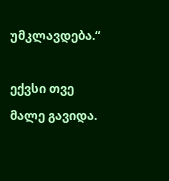უმკლავდება.“

ექვსი თვე მალე გავიდა.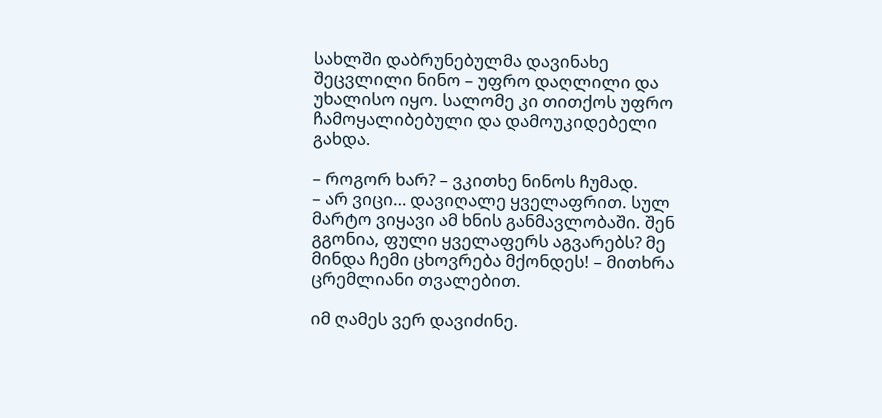სახლში დაბრუნებულმა დავინახე შეცვლილი ნინო – უფრო დაღლილი და უხალისო იყო. სალომე კი თითქოს უფრო ჩამოყალიბებული და დამოუკიდებელი გახდა.

– როგორ ხარ? – ვკითხე ნინოს ჩუმად.
– არ ვიცი… დავიღალე ყველაფრით. სულ მარტო ვიყავი ამ ხნის განმავლობაში. შენ გგონია, ფული ყველაფერს აგვარებს? მე მინდა ჩემი ცხოვრება მქონდეს! – მითხრა ცრემლიანი თვალებით.

იმ ღამეს ვერ დავიძინე.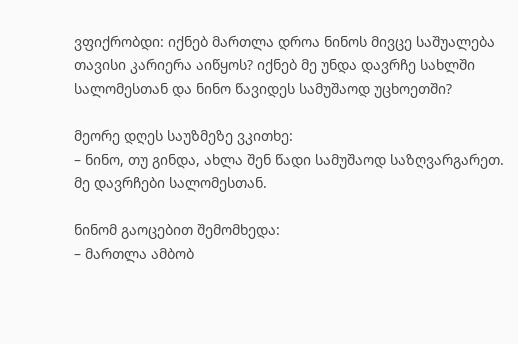ვფიქრობდი: იქნებ მართლა დროა ნინოს მივცე საშუალება თავისი კარიერა აიწყოს? იქნებ მე უნდა დავრჩე სახლში სალომესთან და ნინო წავიდეს სამუშაოდ უცხოეთში?

მეორე დღეს საუზმეზე ვკითხე:
– ნინო, თუ გინდა, ახლა შენ წადი სამუშაოდ საზღვარგარეთ. მე დავრჩები სალომესთან.

ნინომ გაოცებით შემომხედა:
– მართლა ამბობ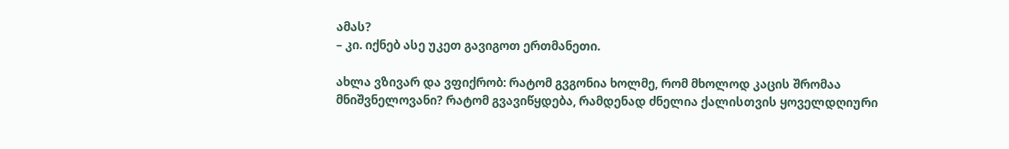ამას?
– კი. იქნებ ასე უკეთ გავიგოთ ერთმანეთი.

ახლა ვზივარ და ვფიქრობ: რატომ გვგონია ხოლმე, რომ მხოლოდ კაცის შრომაა მნიშვნელოვანი? რატომ გვავიწყდება, რამდენად ძნელია ქალისთვის ყოველდღიური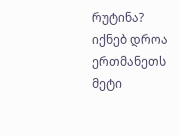რუტინა? იქნებ დროა ერთმანეთს მეტი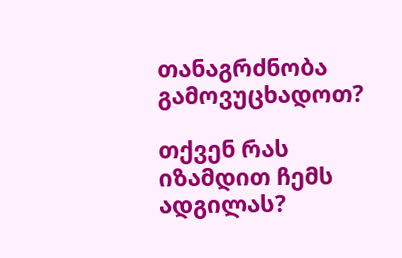თანაგრძნობა გამოვუცხადოთ?

თქვენ რას იზამდით ჩემს ადგილას?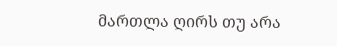მართლა ღირს თუ არა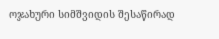ოჯახური სიმშვიდის შესაწირად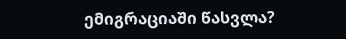ემიგრაციაში წასვლა?